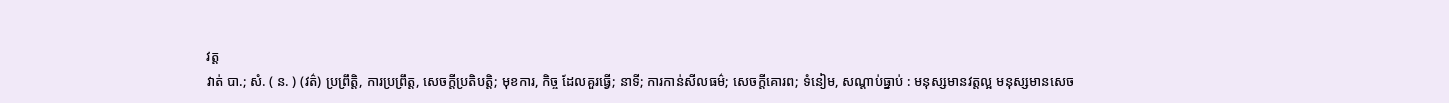វត្ត
វាត់ បា.; សំ. ( ន. ) (វត៌) ប្រព្រឹត្តិ, ការប្រព្រឹត្ត, សេចក្ដីប្រតិបត្តិ; មុខការ, កិច្ច ដែលគួរធ្វើ; នាទី; ការកាន់សីលធម៌; សេចក្ដីគោរព; ទំនៀម, សណ្ដាប់ធ្នាប់ : មនុស្សមានវត្តល្អ មនុស្សមានសេច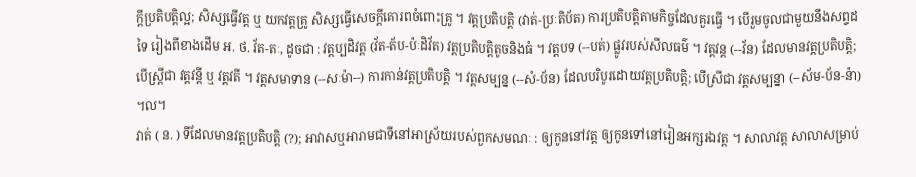ក្ដីប្រតិបត្តិល្អ; សិស្សធ្វើវត្ត ឬ យកវត្តគ្រូ សិស្សធ្វើសេចក្ដីគោរពចំពោះគ្រូ ។ វត្តប្រតិបត្តិ (វាត់-ប្រៈតិប័ត) ការប្រតិបត្តិតាមកិច្ចដែលគួរធ្វើ ។ បើរួមចូលជាមួយនឹងសព្ទដទៃ រៀងពីខាងដើម អ. ថ. វ័ត-តៈ, ដូចជា : វត្តប្បដិវត្ត (វ័ត-ត័ប-ប៉ៈដិវ័ត) វត្តប្រតិបត្តិតូចនិងធំ ។ វត្តបទ (--បត់) ផ្លូវរបស់សីលធម៌ ។ វត្តវន្ត (--វ័ន) ដែលមានវត្តប្រតិបត្តិ; បើស្ត្រីជា វត្តវន្តី ឬ វត្តវតី ។ វត្តសមាទាន (--សៈម៉ា--) ការកាន់វត្តប្រតិបត្តិ ។ វត្តសម្បន្ន (--សំ-ប័ន) ដែលបរិបូរដោយវត្តប្រតិបត្តិ; បើស្រីជា វត្តសម្បន្នា (--ស័ម-ប័ន-ន៉ា) ។ល។
វាត់ ( ន. ) ទីដែលមានវត្តប្រតិបត្តិ (?); អាវាសឬអារាមជាទីនៅអាស្រ័យរបស់ពួកសមណៈ : ឲ្យកូននៅវត្ត ឲ្យកូនទៅនៅរៀនអក្សរឯវត្ត ។ សាលាវត្ត សាលាសម្រាប់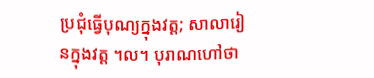ប្រជុំធ្វើបុណ្យក្នុងវត្ត; សាលារៀនក្នុងវត្ត ។ល។ បុរាណហៅថា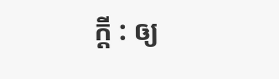ក្តី : ឲ្យ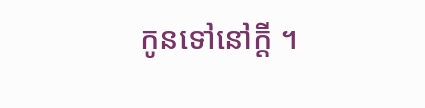កូនទៅនៅក្តី ។